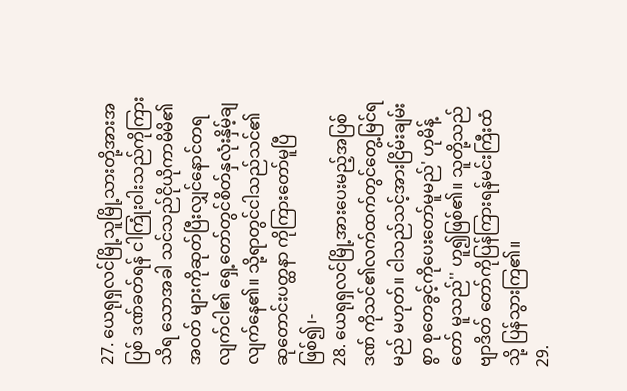27. ယေရုရှလင်မြို့သူမြို့သားတို့အားအပြစ် ဒဏ်ခတ်ရန် ငါကြုံးဝါးသည်ကိုကြားသိရ သောအခါ သင်သည်ငိုယိုကာမိမိ၏အဝတ် များကိုဆုတ်ပြီးလျှင်နောင်တရလျက်ငါ၏ ရှေ့တော်တွင်စိတ်နှလုံးနှိမ့်ချလျက်နေ၏။ သို့ရာတွင်ငါသည်သင်၏ဆုတောင်းပတ္ထနာ ကိုကြားတော်မူပြီဖြစ်၍၊-
28. ယေရုရှလင်မြို့အားပေးမည့်အပြစ်ဒဏ် ကိုသင်၏လက်ထက်တွင်တွေ့မြင်ရမည် မဟုတ်။ ငါသည်သင့်အားငြိမ်းချမ်းစွာ စုတေခွင့်ကိုပေးတော်မူမည်' ဟုမိန့်တော် မူသည်'' ဟူ၍ဖြစ်၏။ သူတို့သည်ဗျာဒိတ် တော်ကိုပြန်ကြားရန်မင်းကြီးထံသို့ ပြန်သွားကြ၏။
29.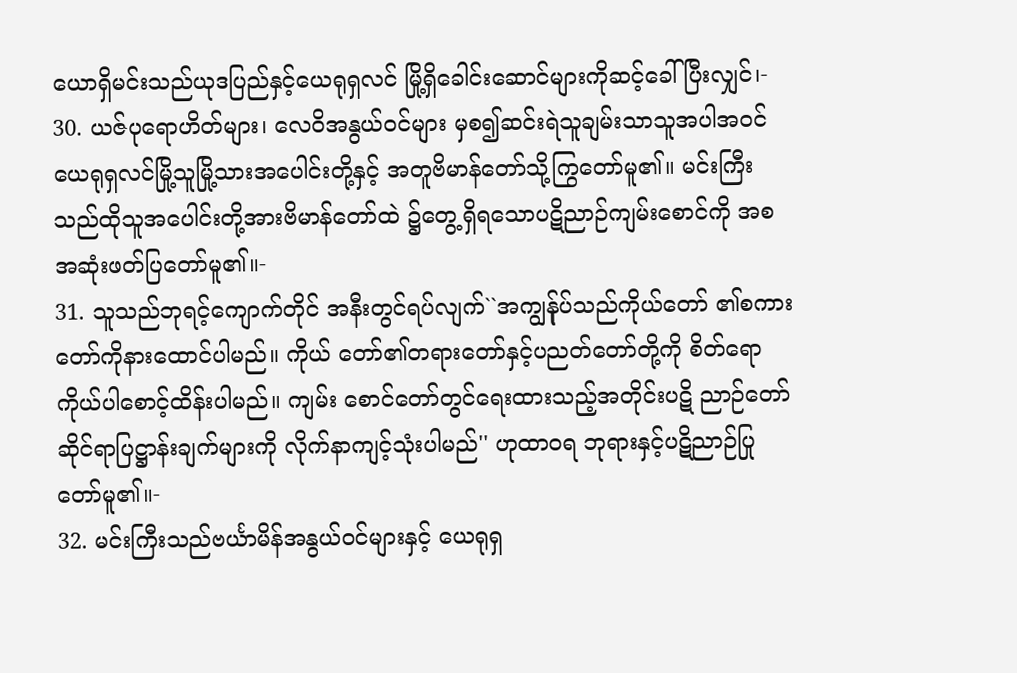ယောရှိမင်းသည်ယုဒပြည်နှင့်ယေရုရှလင် မြို့ရှိခေါင်းဆောင်များကိုဆင့်ခေါ်ပြီးလျှင်၊-
30. ယဇ်ပုရောဟိတ်များ၊ လေဝိအနွယ်ဝင်များ မှစ၍ဆင်းရဲသူချမ်းသာသူအပါအဝင် ယေရုရှလင်မြို့သူမြို့သားအပေါင်းတို့နှင့် အတူဗိမာန်တော်သို့ကြွတော်မူ၏။ မင်းကြီး သည်ထိုသူအပေါင်းတို့အားဗိမာန်တော်ထဲ ၌တွေ့ရှိရသောပဋိညာဉ်ကျမ်းစောင်ကို အစအဆုံးဖတ်ပြတော်မူ၏။-
31. သူသည်ဘုရင့်ကျောက်တိုင် အနီးတွင်ရပ်လျက်``အကျွန်ုပ်သည်ကိုယ်တော် ၏စကားတော်ကိုနားထောင်ပါမည်။ ကိုယ် တော်၏တရားတော်နှင့်ပညတ်တော်တို့ကို စိတ်ရောကိုယ်ပါစောင့်ထိန်းပါမည်။ ကျမ်း စောင်တော်တွင်ရေးထားသည့်အတိုင်းပဋိ ညာဉ်တော်ဆိုင်ရာပြဋ္ဌာန်းချက်များကို လိုက်နာကျင့်သုံးပါမည်'' ဟုထာဝရ ဘုရားနှင့်ပဋိညာဉ်ပြုတော်မူ၏။-
32. မင်းကြီးသည်ဗင်္ယာမိန်အနွယ်ဝင်များနှင့် ယေရုရှ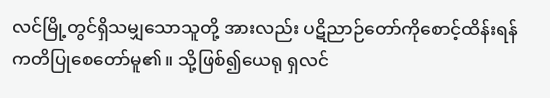လင်မြို့တွင်ရှိသမျှသောသူတို့ အားလည်း ပဋိညာဉ်တော်ကိုစောင့်ထိန်းရန် ကတိပြုစေတော်မူ၏။ သို့ဖြစ်၍ယေရု ရှလင်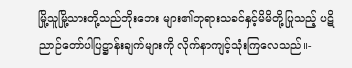မြို့သူမြို့သားတို့သည်ဘိုးဘေး များ၏ဘုရားသခင်နှင့်မိမိတို့ပြုသည့် ပဋိညာဉ်တော်ပါပြဋ္ဌာန်းချက်များကို လိုက်နာကျင့်သုံးကြလေသည်။-